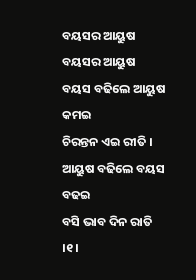ବୟସର ଆୟୁଷ
ବୟସର ଆୟୁଷ
ବୟସ ବଢିଲେ ଆୟୁଷ କମଇ
ଚିରନ୍ତନ ଏଇ ରୀତି ।
ଆୟୁଷ ବଢିଲେ ବୟସ ବଢଇ
ବସି ଭାବ ଦିନ ରାତି ।୧।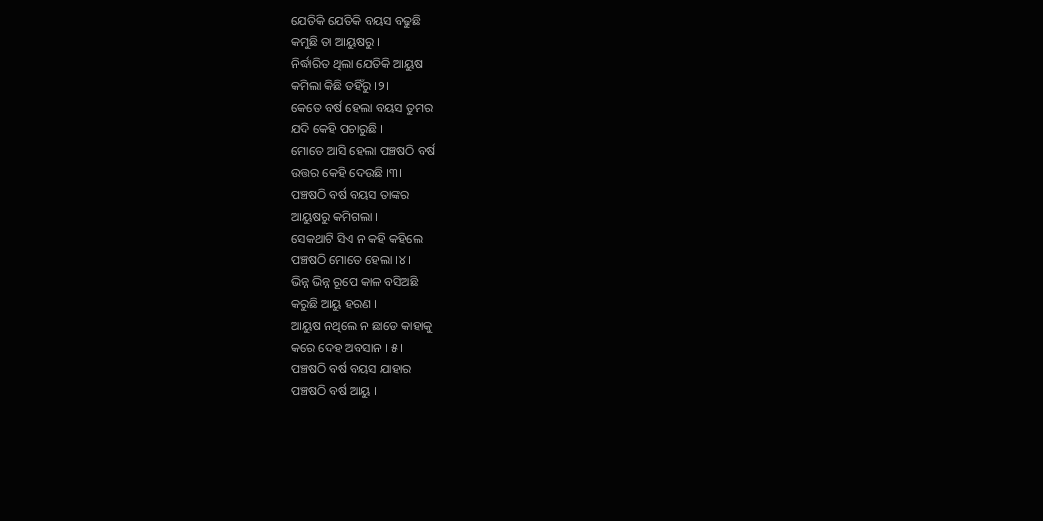ଯେତିକି ଯେତିକି ବୟସ ବଢୁଛି
କମୁଛି ତା ଆୟୁଷରୁ ।
ନିର୍ଦ୍ଧାରିତ ଥିଲା ଯେତିକି ଆୟୁଷ
କମିଲା କିଛି ତହିଁରୁ ।୨।
କେତେ ବର୍ଷ ହେଲା ବୟସ ତୁମର
ଯଦି କେହି ପଚାରୁଛି ।
ମୋତେ ଆସି ହେଲା ପଞ୍ଚଷଠି ବର୍ଷ
ଉତ୍ତର କେହି ଦେଉଛି ।୩।
ପଞ୍ଚଷଠି ବର୍ଷ ବୟସ ତାଙ୍କର
ଆୟୁଷରୁ କମିଗଲା ।
ସେକଥାଟି ସିଏ ନ କହି କହିଲେ
ପଞ୍ଚଷଠି ମୋତେ ହେଲା ।୪।
ଭିନ୍ନ ଭିନ୍ନ ରୂପେ କାଳ ବସିଅଛି
କରୁଛି ଆୟୁ ହରଣ ।
ଆୟୁଷ ନଥିଲେ ନ ଛାଡେ କାହାକୁ
କରେ ଦେହ ଅବସାନ । ୫।
ପଞ୍ଚଷଠି ବର୍ଷ ବୟସ ଯାହାର
ପଞ୍ଚଷଠି ବର୍ଷ ଆୟୁ ।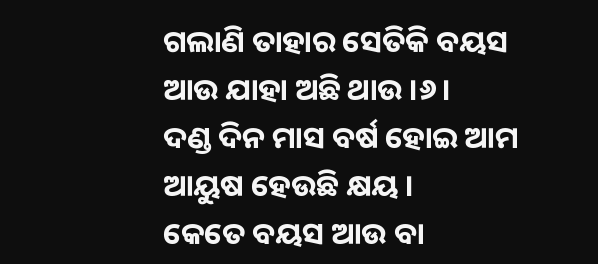ଗଲାଣି ତାହାର ସେତିକି ବୟସ
ଆଉ ଯାହା ଅଛି ଥାଉ ।୬।
ଦଣ୍ଡ ଦିନ ମାସ ବର୍ଷ ହୋଇ ଆମ
ଆୟୁଷ ହେଉଛି କ୍ଷୟ ।
କେତେ ବୟସ ଆଉ ବା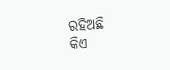ରହିଅଛି
କିଏ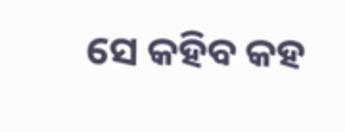ସେ କହିବ କହ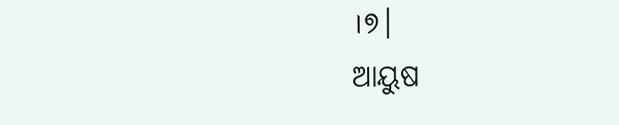।୭।
ଆୟୁଷ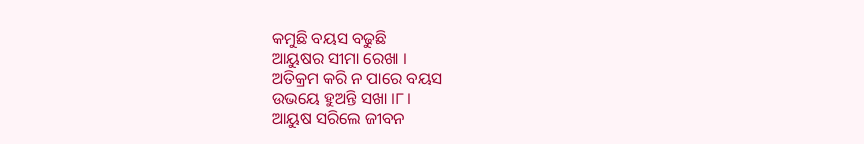କମୁଛି ବୟସ ବଢୁଛି
ଆୟୁଷର ସୀମା ରେଖା ।
ଅତିକ୍ରମ କରି ନ ପାରେ ବୟସ
ଉଭୟେ ହୁଅନ୍ତି ସଖା ।୮।
ଆୟୁଷ ସରିଲେ ଜୀବନ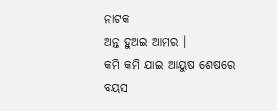ନାଟକ
ଅନ୍ତ ହୁଅଇ ଆମର ।
କମି କମି ଯାଇ ଆୟୁଷ ଶେଷରେ
ବୟସ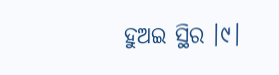ହୁଅଇ ସ୍ଥିର ।୯।